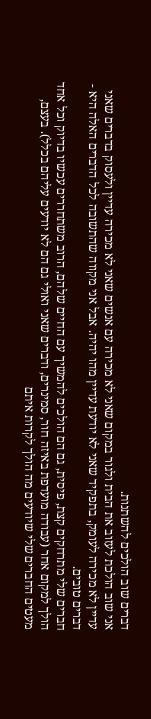דברים שוב הולכים להשתנות.
אני שוב הולכת לעזוב את הבית ולגור במקום שאני לא מכירה עם אנשים שאני לא מכירה עדיין ולעסוק בדברים שאני עדיין לא מכירה לעומק, בתפקיד שאני לא יודעת עדיין מהו יהיה. אבל אני מקווה שהתשובה לכל הדברים האלה היא - דברים טובים.
חברים שלי מתרחקים קצת, פיסית, גם הם הולכים להמשיך עם החיים שלהם, הרוב משתחררים עכשיו בדיוק וכל אחד הולך למקום אחר (עבודה מועדפת באיזה חור, סמינרים, ודברים שאני ואולי גם הם לא יודעים עליהם בכלל). בעצם, מעטים החברים שלי שיודעים מה הולך לקרות איתם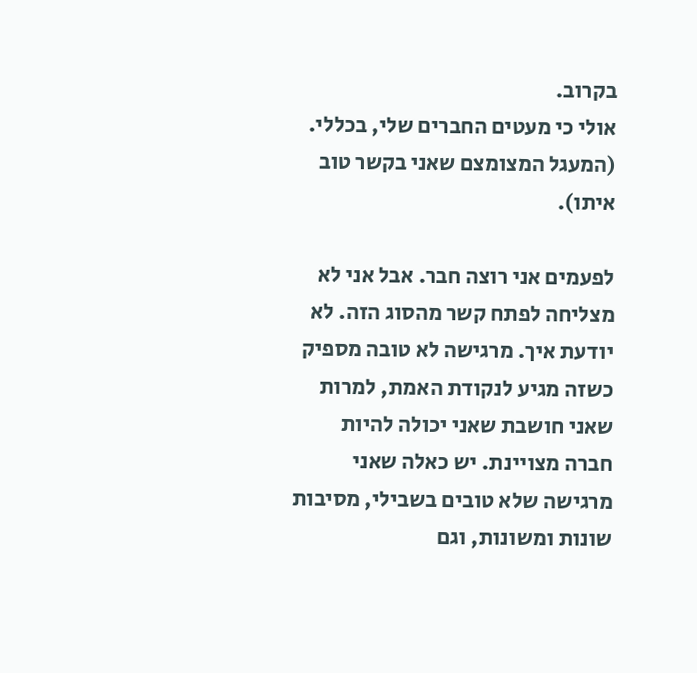בקרוב.
אולי כי מעטים החברים שלי, בכללי. (המעגל המצומצם שאני בקשר טוב איתו).

לפעמים אני רוצה חבר. אבל אני לא מצליחה לפתח קשר מהסוג הזה. לא יודעת איך. מרגישה לא טובה מספיק כשזה מגיע לנקודת האמת, למרות שאני חושבת שאני יכולה להיות חברה מצויינת. יש כאלה שאני מרגישה שלא טובים בשבילי, מסיבות שונות ומשונות, וגם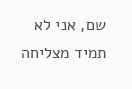שם, אני לא תמיד מצליחה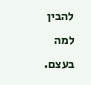להבין למה בעצם.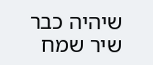שיהיה כבר שיר שמח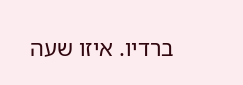ברדיו. איזו שעה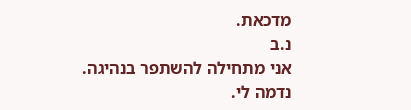מדכאת.
נ.ב
אני מתחילה להשתפר בנהיגה. נדמה לי.